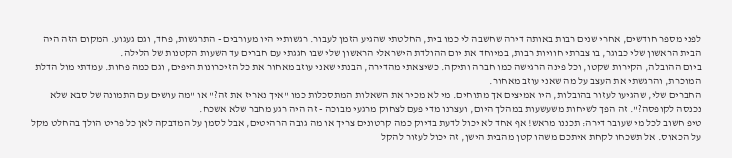לפני מספר חודשים, אחרי שנים רבות באותה דירה שחשבה לי כמו בית, החלטתי שהגיע הזמן לעבור. רגשותיי היו מעורבים - התרגשות, פחד, וגם געגוע. המקום הזה היה הבית הראשון שלי כבוגר, בו צברתי חוויות רבות, במיוחד את יום ההולדת הישראלי הראשון שלי שבו חגגתי עם חברים עד השעות הקטנות של הלילה.
ביום ההובלה, הקירות שקטו, וכל פינה הרגישה כמו חברה ותיקה. כשיצאתי מהדירה, הבנתי שאני עוזב מאחור את כל הזיכרונות היפים, וגם כמה פחות. עמדתי מול הדלת המוכרת, והרגשתי את העצב על מה שאני עוזב מאחור.
החברים שלי, שהגיעו לעזור בהובלות, היו אמיצים אך מתוחים. מי לא מכיר את השאלות המתסכלות כמו "איך נאריז את זה?" או "מה עושים עם התמונה של סבא שלא נכנסה לקופסה?". זה הפך לשיחות משעשעות במהלך היום, ועצרנו מדי פעם לצחוק מרגעי מבוכה - זה היה רגע מחבר שלא אשכח.
טיפ חשוב לכל מי שעובר דירה: תכננו מראש! אף אחד לא יכול לדעת בדיוק כמה קרטונים צריך או מה גובה הרהיטים, אבל לסמן על המדבקה לאן כל פריט הולך בהחלט מקל על הכאוס. אל תשכחו לקחת איתכם משהו קטן מהבית הישן, זה יכול לעזור להקל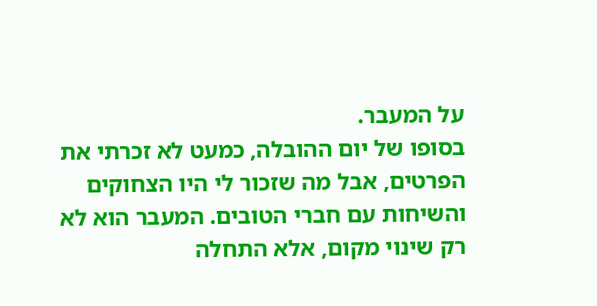על המעבר.
בסופו של יום ההובלה, כמעט לא זכרתי את הפרטים, אבל מה שזכור לי היו הצחוקים והשיחות עם חברי הטובים. המעבר הוא לא רק שינוי מקום, אלא התחלה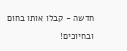חדשה - קבלו אותו בחום ובחיוכים!